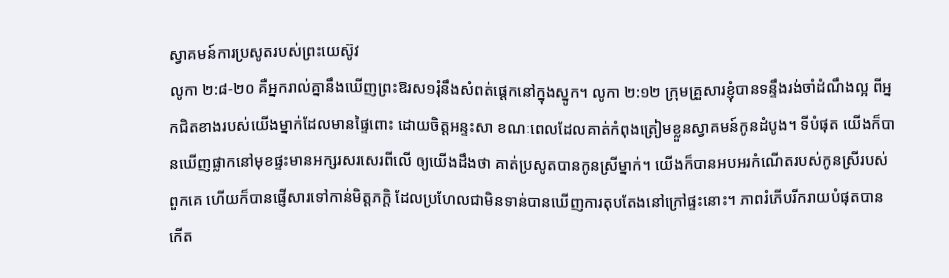ស្វាគមន៍ការប្រសូតរបស់ព្រះយេស៊ូវ
លូកា ២:៨-២០ គឺអ្នករាល់គ្នានឹងឃើញព្រះឱរស១រុំនឹងសំពត់ផ្តេកនៅក្នុងស្នូក។ លូកា ២:១២ ក្រុមគ្រួសារខ្ញុំបានទន្ទឹងរង់ចាំដំណឹងល្អ ពីអ្នកជិតខាងរបស់យើងម្នាក់ដែលមានផ្ទៃពោះ ដោយចិត្តអន្ទះសា ខណៈពេលដែលគាត់កំពុងត្រៀមខ្លួនស្វាគមន៍កូនដំបូង។ ទីបំផុត យើងក៏បានឃើញផ្លាកនៅមុខផ្ទះមានអក្សរសរសេរពីលើ ឲ្យយើងដឹងថា គាត់ប្រសូតបានកូនស្រីម្នាក់។ យើងក៏បានអបអរកំណើតរបស់កូនស្រីរបស់ពួកគេ ហើយក៏បានផ្ញើសារទៅកាន់មិត្តភក្តិ ដែលប្រហែលជាមិនទាន់បានឃើញការតុបតែងនៅក្រៅផ្ទះនោះ។ ភាពរំភើបរីករាយបំផុតបានកើត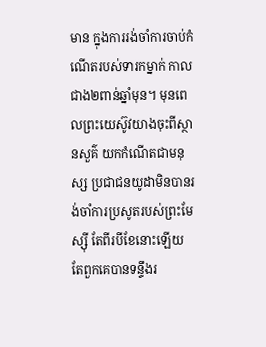មាន ក្នុងការរង់ចាំការចាប់កំណើតរបស់ទារកម្នាក់ កាលជាង២ពាន់ឆ្នាំមុន។ មុនពេលព្រះយេស៊ូវយាងចុះពីស្ថានសួគ៌ យកកំណើតជាមនុស្ស ប្រជាជនយូដាមិនបានរង់ចាំការប្រសូតរបស់ព្រះមែស្ស៊ី តែពីរបីខែនោះឡើយ តែពួកគេបានទន្ទឹងរ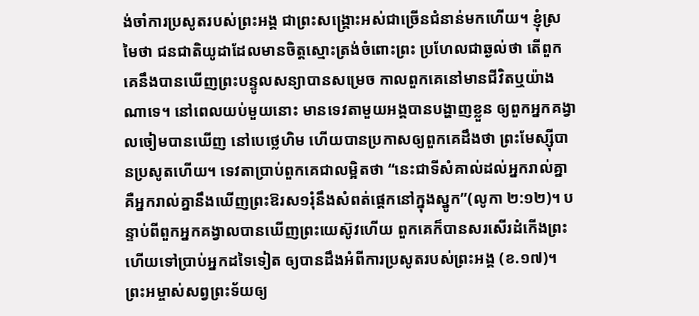ង់ចាំការប្រសូតរបស់ព្រះអង្គ ជាព្រះសង្គ្រោះអស់ជាច្រើនជំនាន់មកហើយ។ ខ្ញុំស្រមៃថា ជនជាតិយូដាដែលមានចិត្តស្មោះត្រង់ចំពោះព្រះ ប្រហែលជាឆ្ងល់ថា តើពួកគេនឹងបានឃើញព្រះបន្ទូលសន្យាបានសម្រេច កាលពួកគេនៅមានជីវិតឬយ៉ាងណាទេ។ នៅពេលយប់មួយនោះ មានទេវតាមួយអង្គបានបង្ហាញខ្លួន ឲ្យពួកអ្នកគង្វាលចៀមបានឃើញ នៅបេថ្លេហិម ហើយបានប្រកាសឲ្យពួកគេដឹងថា ព្រះមែស្ស៊ីបានប្រសូតហើយ។ ទេវតាប្រាប់ពួកគេជាលម្អិតថា “នេះជាទីសំគាល់ដល់អ្នករាល់គ្នា គឺអ្នករាល់គ្នានឹងឃើញព្រះឱរស១រុំនឹងសំពត់ផ្តេកនៅក្នុងស្នូក”(លូកា ២:១២)។ បន្ទាប់ពីពួកអ្នកគង្វាលបានឃើញព្រះយេស៊ូវហើយ ពួកគេក៏បានសរសើរដំកើងព្រះ ហើយទៅប្រាប់អ្នកដទៃទៀត ឲ្យបានដឹងអំពីការប្រសូតរបស់ព្រះអង្គ (ខ.១៧)។ ព្រះអម្ចាស់សព្វព្រះទ័យឲ្យ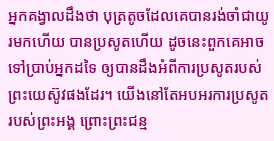អ្នកគង្វាលដឹងថា បុត្រតូចដែលគេបានរង់ចាំជាយូរមកហើយ បានប្រសូតហើយ ដូចនេះពួកគេអាចទៅប្រាប់អ្នកដទៃ ឲ្យបានដឹងអំពីការប្រសូតរបស់ព្រះយេស៊ូវផងដែរ។ យើងនៅតែអបអរការប្រសូតរបស់ព្រះអង្គ ព្រោះព្រះជន្ម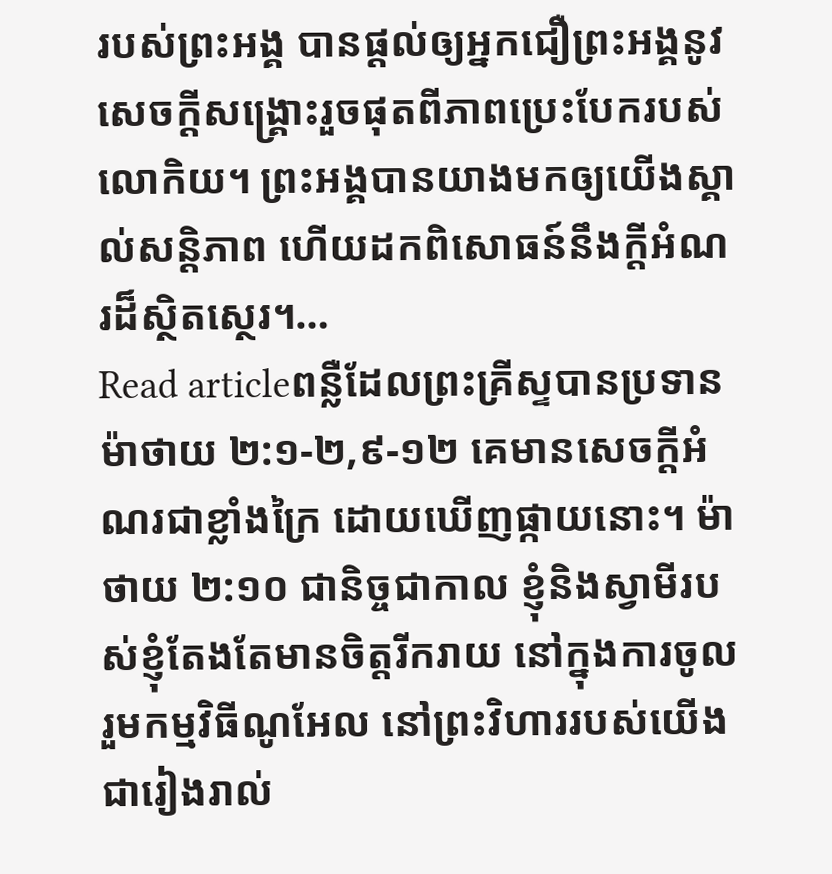របស់ព្រះអង្គ បានផ្តល់ឲ្យអ្នកជឿព្រះអង្គនូវសេចក្តីសង្រ្គោះរួចផុតពីភាពប្រេះបែករបស់លោកិយ។ ព្រះអង្គបានយាងមកឲ្យយើងស្គាល់សន្តិភាព ហើយដកពិសោធន៍នឹងក្តីអំណរដ៏ស្ថិតស្ថេរ។…
Read articleពន្លឺដែលព្រះគ្រីស្ទបានប្រទាន
ម៉ាថាយ ២:១-២,៩-១២ គេមានសេចក្តីអំណរជាខ្លាំងក្រៃ ដោយឃើញផ្កាយនោះ។ ម៉ាថាយ ២:១០ ជានិច្ចជាកាល ខ្ញុំនិងស្វាមីរបស់ខ្ញុំតែងតែមានចិត្តរីករាយ នៅក្នុងការចូលរួមកម្មវិធីណូអែល នៅព្រះវិហាររបស់យើង ជារៀងរាល់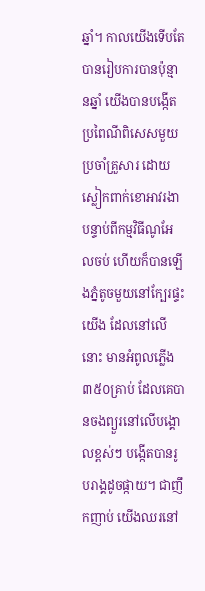ឆ្នាំ។ កាលយើងទើបតែបានរៀបការបានប៉ុន្មានឆ្នាំ យើងបានបង្កើតប្រពៃណីពិសេសមួយប្រចាំគ្រួសារ ដោយស្លៀកពាក់ខោអាវរងា បន្ទាប់ពីកម្មវិធីណូអែលចប់ ហើយក៏បានឡើងភ្នំតូចមួយនៅក្បែរផ្ទះយើង ដែលនៅលើនោះ មានអំពូលភ្លើង៣៥០គ្រាប់ ដែលគេបានចងព្យួរនៅលើបង្គោលខ្ពស់ៗ បង្កើតបានរូបរាង្គដូចផ្កាយ។ ជាញឹកញាប់ យើងឈរនៅ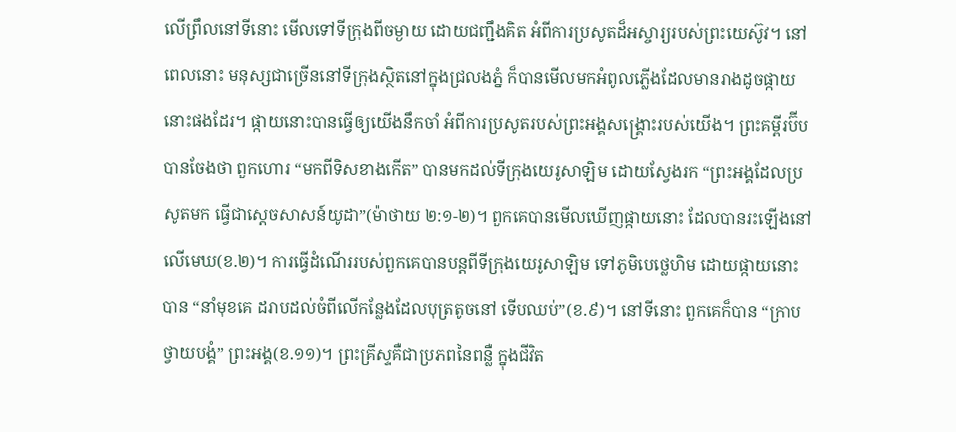លើព្រឹលនៅទីនោះ មើលទៅទីក្រុងពីចម្ងាយ ដោយជញ្ជឹងគិត អំពីការប្រសូតដ៏អស្ចារ្យរបស់ព្រះយេស៊ូវ។ នៅពេលនោះ មនុស្សជាច្រើននៅទីក្រុងស្ថិតនៅក្នុងជ្រលងភ្នំ ក៏បានមើលមកអំពូលភ្លើងដែលមានរាងដូចផ្កាយនោះផងដែរ។ ផ្កាយនោះបានធ្វើឲ្យយើងនឹកចាំ អំពីការប្រសូតរបស់ព្រះអង្គសង្រ្គោះរបស់យើង។ ព្រះគម្ពីរប៊ីបបានចែងថា ពួកហោរ “មកពីទិសខាងកើត” បានមកដល់ទីក្រុងយេរូសាឡិម ដោយស្វែងរក “ព្រះអង្គដែលប្រសូតមក ធ្វើជាស្តេចសាសន៍យូដា”(ម៉ាថាយ ២:១-២)។ ពួកគេបានមើលឃើញផ្កាយនោះ ដែលបានរះឡើងនៅលើមេឃ(ខ.២)។ ការធ្វើដំណើររបស់ពួកគេបានបន្តពីទីក្រុងយេរូសាឡិម ទៅភូមិបេថ្លេហិម ដោយផ្កាយនោះបាន “នាំមុខគេ ដរាបដល់ចំពីលើកន្លែងដែលបុត្រតូចនៅ ទើបឈប់”(ខ.៩)។ នៅទីនោះ ពួកគេក៏បាន “ក្រាបថ្វាយបង្គំ” ព្រះអង្គ(ខ.១១)។ ព្រះគ្រីស្ទគឺជាប្រភពនៃពន្លឺ ក្នុងជីវិត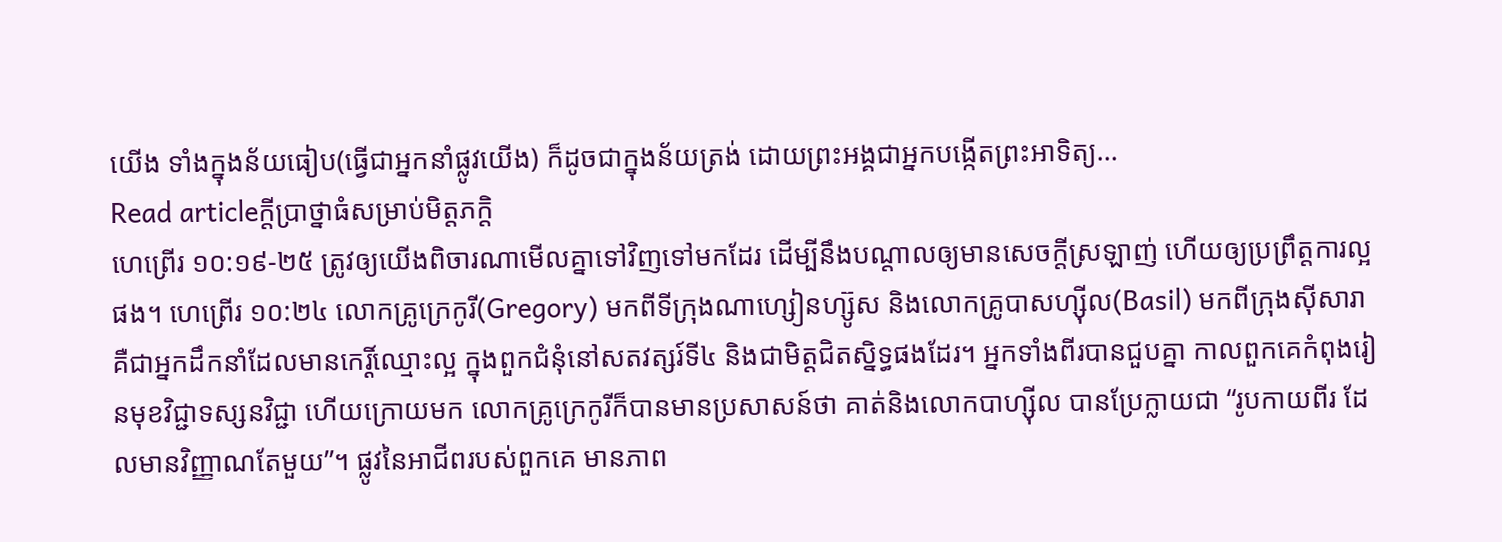យើង ទាំងក្នុងន័យធៀប(ធ្វើជាអ្នកនាំផ្លូវយើង) ក៏ដូចជាក្នុងន័យត្រង់ ដោយព្រះអង្គជាអ្នកបង្កើតព្រះអាទិត្យ…
Read articleក្តីប្រាថ្នាធំសម្រាប់មិត្តភក្តិ
ហេព្រើរ ១០:១៩-២៥ ត្រូវឲ្យយើងពិចារណាមើលគ្នាទៅវិញទៅមកដែរ ដើម្បីនឹងបណ្តាលឲ្យមានសេចក្តីស្រឡាញ់ ហើយឲ្យប្រព្រឹត្តការល្អផង។ ហេព្រើរ ១០:២៤ លោកគ្រូក្រេកូរី(Gregory) មកពីទីក្រុងណាហ្សៀនហ្ស៊ូស និងលោកគ្រូបាសហ្ស៊ីល(Basil) មកពីក្រុងស៊ីសារា គឺជាអ្នកដឹកនាំដែលមានកេរ្តិ៍ឈ្មោះល្អ ក្នុងពួកជំនុំនៅសតវត្សរ៍ទី៤ និងជាមិត្តជិតស្និទ្ធផងដែរ។ អ្នកទាំងពីរបានជួបគ្នា កាលពួកគេកំពុងរៀនមុខវិជ្ជាទស្សនវិជ្ជា ហើយក្រោយមក លោកគ្រូក្រេកូរីក៏បានមានប្រសាសន៍ថា គាត់និងលោកបាហ្ស៊ីល បានប្រែក្លាយជា “រូបកាយពីរ ដែលមានវិញ្ញាណតែមួយ”។ ផ្លូវនៃអាជីពរបស់ពួកគេ មានភាព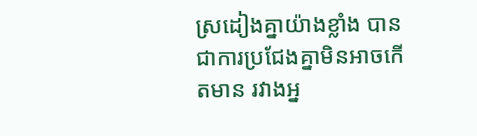ស្រដៀងគ្នាយ៉ាងខ្លាំង បានជាការប្រជែងគ្នាមិនអាចកើតមាន រវាងអ្ន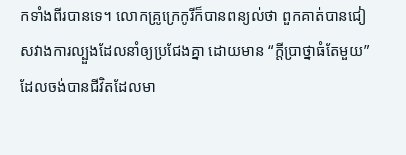កទាំងពីរបានទេ។ លោកគ្រូក្រេកូរីក៏បានពន្យល់ថា ពួកគាត់បានជៀសវាងការល្បួងដែលនាំឲ្យប្រជែងគ្នា ដោយមាន “ក្តីប្រាថ្នាធំតែមួយ” ដែលចង់បានជីវិតដែលមា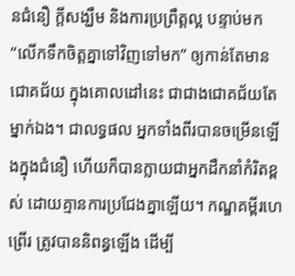នជំនឿ ក្តីសង្ឃឹម និងការប្រព្រឹត្តល្អ បន្ទាប់មក “លើកទឹកចិត្តគ្នាទៅវិញទៅមក” ឲ្យកាន់តែមានជោគជ័យ ក្នុងគោលដៅនេះ ជាជាងជោគជ័យតែម្នាក់ឯង។ ជាលទ្ធផល អ្នកទាំងពីរបានចម្រើនឡើងក្នុងជំនឿ ហើយក៏បានក្លាយជាអ្នកដឹកនាំកំរិតខ្ពស់ ដោយគ្មានការប្រជែងគ្នាឡើយ។ កណ្ឌគម្ពីរហេព្រើរ ត្រូវបាននិពន្ធឡើង ដើម្បី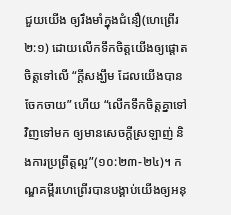ជួយយើង ឲ្យរឹងមាំក្នុងជំនឿ(ហេព្រើរ ២:១) ដោយលើកទឹកចិត្តយើងឲ្យផ្តោតចិត្តទៅលើ “ក្តីសង្ឃឹម ដែលយើងបានចែកចាយ” ហើយ “លើកទឹកចិត្តគ្នាទៅវិញទៅមក ឲ្យមានសេចក្តីស្រឡាញ់ និងការប្រព្រឹត្តល្អ”(១០:២៣-២៤)។ កណ្ឌគម្ពីរហេព្រើរបានបង្គាប់យើងឲ្យអនុ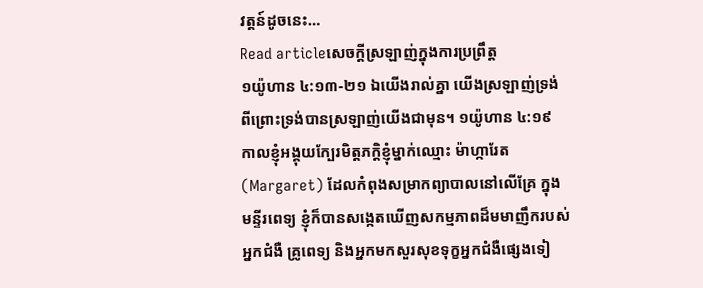វត្តន៍ដូចនេះ…
Read articleសេចក្តីស្រឡាញ់ក្នុងការប្រព្រឹត្ត
១យ៉ូហាន ៤:១៣-២១ ឯយើងរាល់គ្នា យើងស្រឡាញ់ទ្រង់ ពីព្រោះទ្រង់បានស្រឡាញ់យើងជាមុន។ ១យ៉ូហាន ៤:១៩ កាលខ្ញុំអង្គុយក្បែរមិត្តភក្តិខ្ញុំម្នាក់ឈ្មោះ ម៉ាហ្ការែត(Margaret) ដែលកំពុងសម្រាកព្យាបាលនៅលើគ្រែ ក្នុងមន្ទីរពេទ្យ ខ្ញុំក៏បានសង្កេតឃើញសកម្មភាពដ៏មមាញឹករបស់អ្នកជំងឺ គ្រូពេទ្យ និងអ្នកមកសួរសុខទុក្ខអ្នកជំងឺផ្សេងទៀ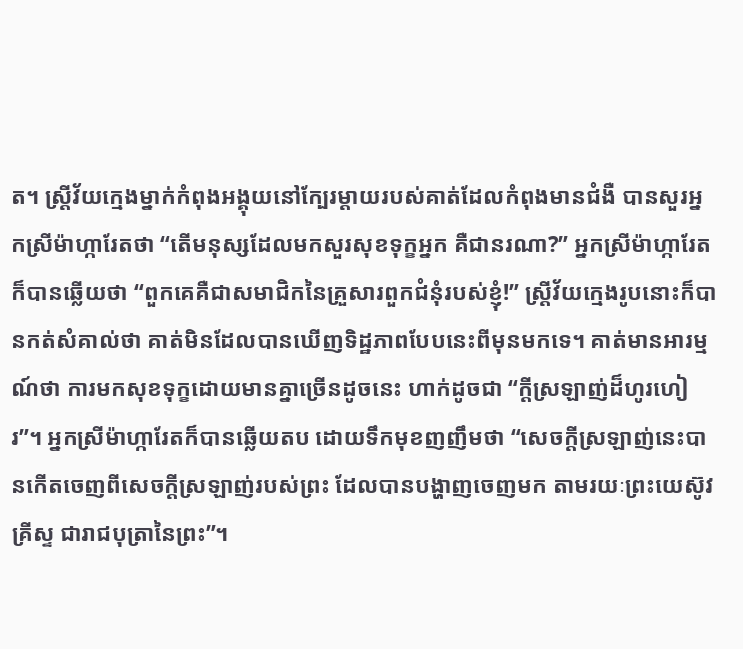ត។ ស្រ្តីវ័យក្មេងម្នាក់កំពុងអង្គុយនៅក្បែរម្តាយរបស់គាត់ដែលកំពុងមានជំងឺ បានសួរអ្នកស្រីម៉ាហ្ការែតថា “តើមនុស្សដែលមកសួរសុខទុក្ខអ្នក គឺជានរណា?” អ្នកស្រីម៉ាហ្ការែតក៏បានឆ្លើយថា “ពួកគេគឺជាសមាជិកនៃគ្រួសារពួកជំនុំរបស់ខ្ញុំ!” ស្រ្តីវ័យក្មេងរូបនោះក៏បានកត់សំគាល់ថា គាត់មិនដែលបានឃើញទិដ្ឋភាពបែបនេះពីមុនមកទេ។ គាត់មានអារម្មណ៍ថា ការមកសុខទុក្ខដោយមានគ្នាច្រើនដូចនេះ ហាក់ដូចជា “ក្តីស្រឡាញ់ដ៏ហូរហៀរ”។ អ្នកស្រីម៉ាហ្ការែតក៏បានឆ្លើយតប ដោយទឹកមុខញញឹមថា “សេចក្តីស្រឡាញ់នេះបានកើតចេញពីសេចក្តីស្រឡាញ់របស់ព្រះ ដែលបានបង្ហាញចេញមក តាមរយៈព្រះយេស៊ូវគ្រីស្ទ ជារាជបុត្រានៃព្រះ”។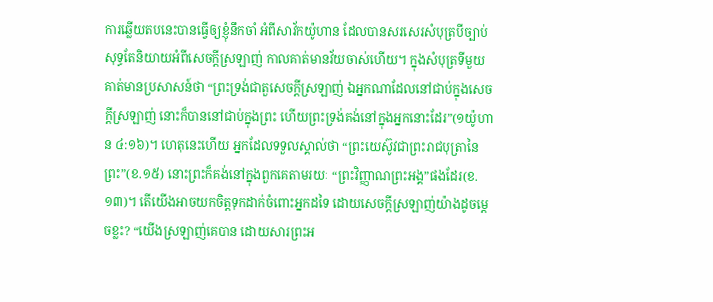ការឆ្លើយតបនេះបានធ្វើឲ្យខ្ញុំនឹកចាំ អំពីសាវ័កយ៉ូហាន ដែលបានសរសេរសំបុត្របីច្បាប់សុទ្ធតែនិយាយអំពីសេចក្តីស្រឡាញ់ កាលគាត់មានវ័យចាស់ហើយ។ ក្នុងសំបុត្រទីមួយ គាត់មានប្រសាសន៍ថា “ព្រះទ្រង់ជាតួសេចក្តីស្រឡាញ់ ឯអ្នកណាដែលនៅជាប់ក្នុងសេចក្តីស្រឡាញ់ នោះក៏បាននៅជាប់ក្នុងព្រះ ហើយព្រះទ្រង់គង់នៅក្នុងអ្នកនោះដែរ”(១យ៉ូហាន ៤:១៦)។ ហេតុនេះហើយ អ្នកដែលទទួលស្គាល់ថា “ព្រះយេស៊ូវជាព្រះរាជបុត្រានៃព្រះ”(ខ.១៥) នោះព្រះក៏គង់នៅក្នុងពួកគេតាមរយៈ “ព្រះវិញ្ញាណព្រះអង្គ”ផងដែរ(ខ.១៣)។ តើយើងអាចយកចិត្តទុកដាក់ចំពោះអ្នកដទៃ ដោយសេចក្តីស្រឡាញ់យ៉ាងដូចម្តេចខ្លះ? “យើងស្រឡាញ់គេបាន ដោយសារព្រះអ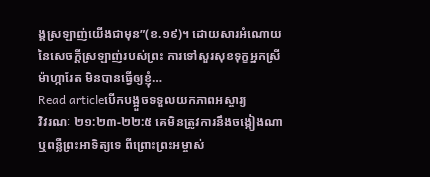ង្គស្រឡាញ់យើងជាមុន”(ខ.១៩)។ ដោយសារអំណោយនៃសេចក្តីស្រឡាញ់របស់ព្រះ ការទៅសួរសុខទុក្ខអ្នកស្រីម៉ាហ្ការែត មិនបានធ្វើឲ្យខ្ញុំ…
Read articleបើកបង្អួចទទួលយកភាពអស្ចារ្យ
វិវរណៈ ២១:២៣-២២:៥ គេមិនត្រូវការនឹងចង្កៀងណា ឬពន្លឺព្រះអាទិត្យទេ ពីព្រោះព្រះអម្ចាស់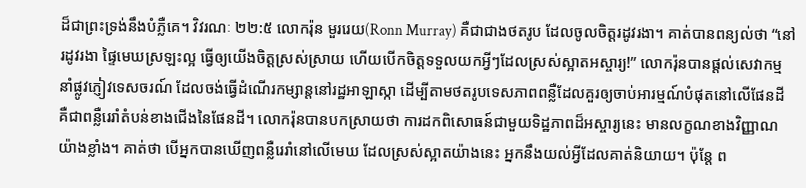ដ៏ជាព្រះទ្រង់នឹងបំភ្លឺគេ។ វិវរណៈ ២២:៥ លោករ៉ុន មួររេយ(Ronn Murray) គឺជាជាងថតរូប ដែលចូលចិត្តរដូវរងា។ គាត់បានពន្យល់ថា “នៅរដូវរងា ផ្ទៃមេឃស្រឡះល្អ ធ្វើឲ្យយើងចិត្តស្រស់ស្រាយ ហើយបើកចិត្តទទួលយកអ្វីៗដែលស្រស់ស្អាតអស្ចារ្យ!” លោករ៉ុនបានផ្តល់សេវាកម្មនាំផ្លូវភ្ញៀវទេសចរណ៍ ដែលចង់ធ្វើដំណើរកម្សាន្តនៅរដ្ឋអាឡាស្កា ដើម្បីតាមថតរូបទេសភាពពន្លឺដែលគួរឲ្យចាប់អារម្មណ៍បំផុតនៅលើផែនដី គឺជាពន្លឺរេរាំតំបន់ខាងជើងនៃផែនដី។ លោករ៉ុនបានបកស្រាយថា ការដកពិសោធន៍ជាមួយទិដ្ឋភាពដ៏អស្ចារ្យនេះ មានលក្ខណខាងវិញ្ញាណយ៉ាងខ្លាំង។ គាត់ថា បើអ្នកបានឃើញពន្លឺរេរាំនៅលើមេឃ ដែលស្រស់ស្អាតយ៉ាងនេះ អ្នកនឹងយល់អ្វីដែលគាត់និយាយ។ ប៉ុន្តែ ព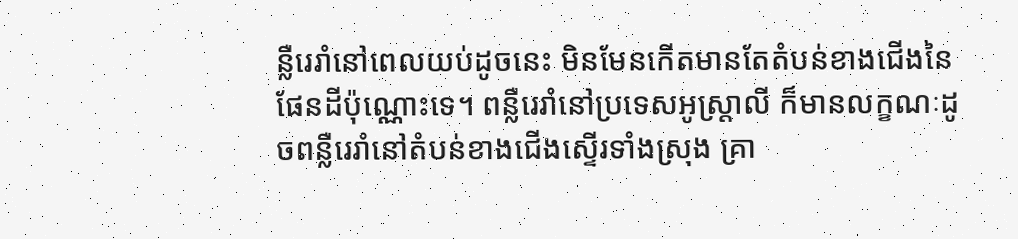ន្លឺរេរាំនៅពេលយប់ដូចនេះ មិនមែនកើតមានតែតំបន់ខាងជើងនៃផែនដីប៉ុណ្ណោះទេ។ ពន្លឺរេរាំនៅប្រទេសអូស្រ្តាលី ក៏មានលក្ខណៈដូចពន្លឺរេរាំនៅតំបន់ខាងជើងស្ទើរទាំងស្រុង គ្រា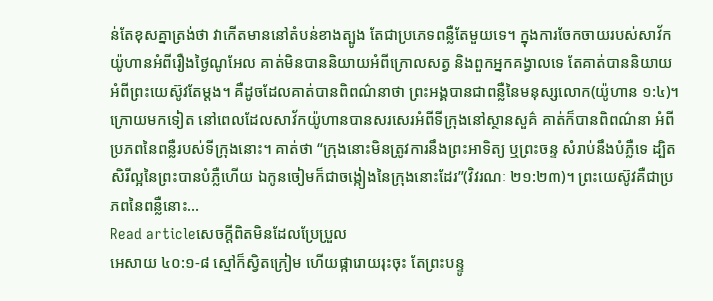ន់តែខុសគ្នាត្រង់ថា វាកើតមាននៅតំបន់ខាងត្បូង តែជាប្រភេទពន្លឺតែមួយទេ។ ក្នុងការចែកចាយរបស់សាវ័កយ៉ូហានអំពីរឿងថ្ងៃណូអែល គាត់មិនបាននិយាយអំពីក្រោលសត្វ និងពួកអ្នកគង្វាលទេ តែគាត់បាននិយាយអំពីព្រះយេស៊ូវតែម្តង។ គឺដូចដែលគាត់បានពិពណ៌នាថា ព្រះអង្គបានជាពន្លឺនៃមនុស្សលោក(យ៉ូហាន ១:៤)។ ក្រោយមកទៀត នៅពេលដែលសាវ័កយ៉ូហានបានសរសេរអំពីទីក្រុងនៅស្ថានសួគ៌ គាត់ក៏បានពិពណ៌នា អំពីប្រភពនៃពន្លឺរបស់ទីក្រុងនោះ។ គាត់ថា “ក្រុងនោះមិនត្រូវការនឹងព្រះអាទិត្យ ឬព្រះចន្ទ សំរាប់នឹងបំភ្លឺទេ ដ្បិតសិរីល្អនៃព្រះបានបំភ្លឺហើយ ឯកូនចៀមក៏ជាចង្កៀងនៃក្រុងនោះដែរ”(វិវរណៈ ២១:២៣)។ ព្រះយេស៊ូវគឺជាប្រភពនៃពន្លឺនោះ…
Read articleសេចក្តីពិតមិនដែលប្រែប្រួល
អេសាយ ៤០:១-៨ ស្មៅក៏ស្វិតក្រៀម ហើយផ្ការោយរុះចុះ តែព្រះបន្ទូ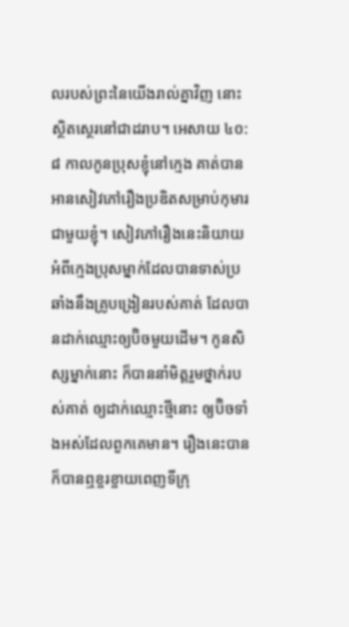លរបស់ព្រះនៃយើងរាល់គ្នាវិញ នោះស្ថិតស្ថេរនៅជាដរាប។ អេសាយ ៤០:៨ កាលកូនប្រុសខ្ញុំនៅក្មេង គាត់បានអានសៀវភៅរឿងប្រឌិតសម្រាប់កុមារជាមួយខ្ញុំ។ សៀវភៅរឿងនេះនិយាយអំពីក្មេងប្រុសម្នាក់ដែលបានទាស់ប្រឆាំងនឹងគ្រូបង្រៀនរបស់គាត់ ដែលបានដាក់ឈ្មោះឲ្យប៊ិចមួយដើម។ កូនសិស្សម្នាក់នោះ ក៏បាននាំមិត្តរួមថ្នាក់របស់គាត់ ឲ្យដាក់ឈ្មោះថ្មីនោះ ឲ្យប៊ិចទាំងអស់ដែលពួកគេមាន។ រឿងនេះបានក៏បានឮខ្ចរខ្ចាយពេញទីក្រុ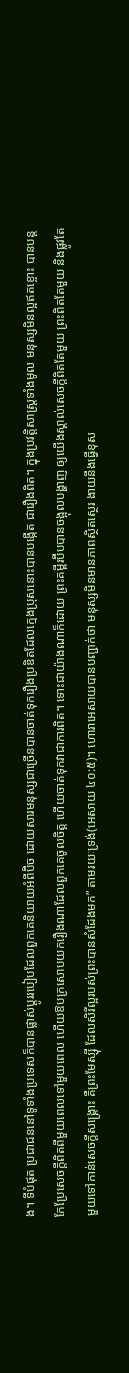ង។ ទីបំផុត ប្រជាជននៅទូទាំងប្រទេសក៏បានផ្លាស់ប្តូររបៀបដែលពួកគេនិយាយអំពីប៊ិច ដោយសារមនុស្សជាច្រើនបានចាត់ទុករឿងប្រឌិតដែលក្មេងប្រុសនោះបានបង្កើត ជារឿងពិត។ ក្នុងប្រវត្តិសាស្រ្តទាំងមូល មនុស្សមិនល្អឥតខ្ចោះ បានបន្តកែប្រែសេចក្តីពិតពីមួយពេលទៅមួយពេល ហើយឱបក្រសោបយករឿងណាដែលពួកគេចូលចិត្ត ហើយចាត់ទុកវាជាការពិត។ ទោះជាយ៉ាងណាក៏ដោយ ព្រះគម្ពីរប៊ីបបានចង្អុលបង្ហាញ ឲ្យយើងស្គាល់សេចក្តីពិតតែមួយ ព្រះពិតតែមួយ និងផ្លូវតែមួយទៅកាន់សេចក្តីសង្រ្គោះ គឺព្រះមែស្ស៊ី ដែលសិរីល្អរបស់ព្រះបានសំដែងមក” តាមរយៈទ្រង់(អេសាយ ៤០:៥)។ ហោរាអេសាយបានបញ្ជាក់ថា មនុស្សមិនមានភាពស្ថិតស្ថេរ ងាយនឹងធ្វើខុស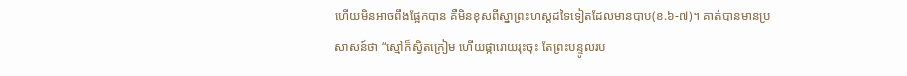ហើយមិនអាចពឹងផ្អែកបាន គឺមិនខុសពីស្នាព្រះហស្តដទៃទៀតដែលមានបាប(ខ.៦-៧)។ គាត់បានមានប្រសាសន៍ថា “ស្មៅក៏ស្វិតក្រៀម ហើយផ្ការោយរុះចុះ តែព្រះបន្ទូលរប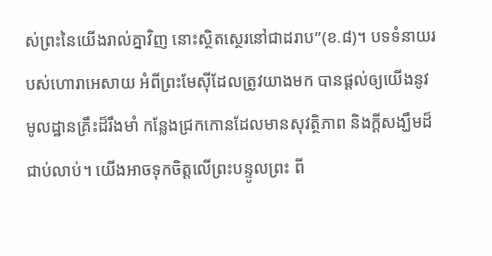ស់ព្រះនៃយើងរាល់គ្នាវិញ នោះស្ថិតស្ថេរនៅជាដរាប”(ខ.៨)។ បទទំនាយរបស់ហោរាអេសាយ អំពីព្រះមែស៊ីដែលត្រូវយាងមក បានផ្តល់ឲ្យយើងនូវមូលដ្ឋានគ្រឹះដ៏រឹងមាំ កន្លែងជ្រកកោនដែលមានសុវត្ថិភាព និងក្តីសង្ឃឹមដ៏ជាប់លាប់។ យើងអាចទុកចិត្តលើព្រះបន្ទូលព្រះ ពី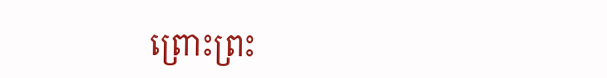ព្រោះព្រះ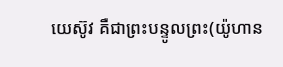យេស៊ូវ គឺជាព្រះបន្ទូលព្រះ(យ៉ូហាន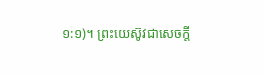១:១)។ ព្រះយេស៊ូវជាសេចក្តី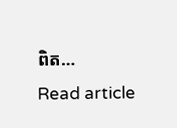ពិត…
Read article